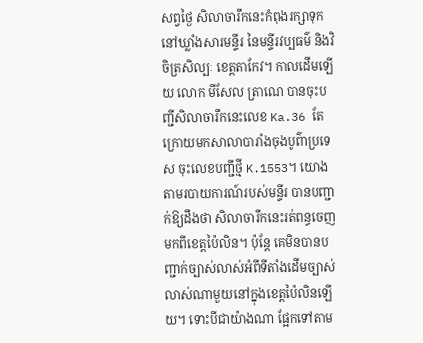សព្វថ្ងៃ សិលាចារឹកនេះកំពុងរក្សាទុកនៅឃ្លាំងសារមន្ទីរ នៃមន្ទីរវប្បធម៌ និងវិចិត្រសិល្បៈ ខេត្តតាកែវ។ កាលដើមឡើយ លោក មីសែល ត្រាណេ បានចុះបញ្ជីសិលាចារឹកនេះលេខ Ka.36 តែក្រោយមកសាលាបារាំងចុងបូព៌ាប្រទេស ចុះលេខបញ្ជីថ្មី K.1553។ យោងតាមរបាយការណ៍របស់មន្ទីរ បានបញ្ជាក់ឱ្យដឹងថា សិលាចារឹកនេះរត់ពន្ធចេញមកពីខេត្តប៉ៃលិន។ ប៉ុន្តែ គេមិនបានបញ្ជាក់ច្បាស់លាស់អំពីទីតាំងដើមច្បាស់លាស់ណាមួយនៅក្នុងខេត្តប៉ៃលិនឡើយ។ ទោះបីជាយ៉ាងណា ផ្អែកទៅតាម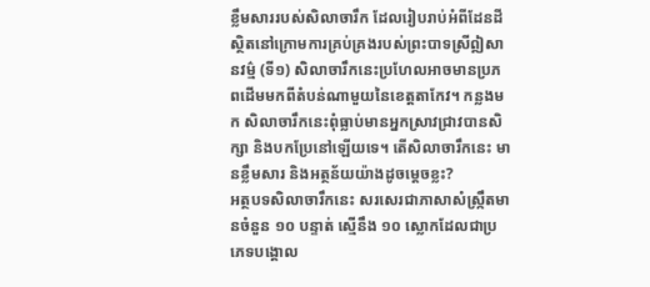ខ្លឹមសាររបស់សិលាចារឹក ដែលរៀបរាប់អំពីដែនដីស្ថិតនៅក្រោមការគ្រប់គ្រងរបស់ព្រះបាទស្រីឦសានវម៌្ម (ទី១) សិលាចារឹកនេះប្រហែលអាចមានប្រភពដើមមកពីតំបន់ណាមួយនៃខេត្តតាកែវ។ កន្លងមក សិលាចារឹកនេះពុំធ្លាប់មានអ្នកស្រាវជ្រាវបានសិក្សា និងបកប្រែនៅឡើយទេ។ តើសិលាចារឹកនេះ មានខ្លឹមសារ និងអត្ថន័យយ៉ាងដូចម្តេចខ្លះ?
អត្ថបទសិលាចារឹកនេះ សរសេរជាភាសាសំស្រ្កឹតមានចំនួន ១០ បន្ទាត់ ស្មើនឹង ១០ ស្លោកដែលជាប្រភេទបង្គោល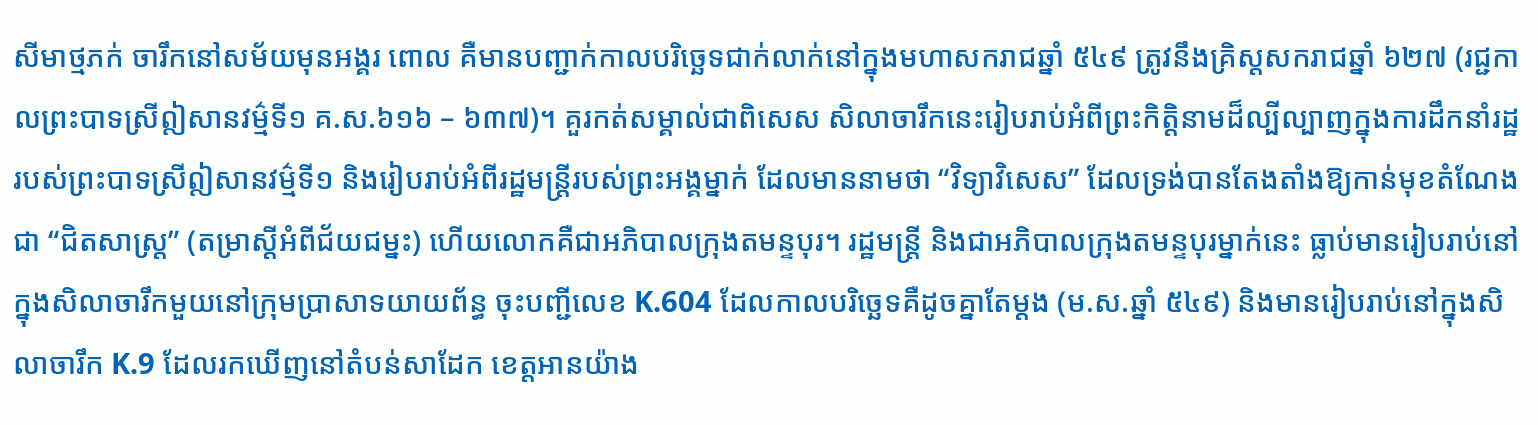សីមាថ្មភក់ ចារឹកនៅសម័យមុនអង្គរ ពោល គឺមានបញ្ជាក់កាលបរិច្ឆេទជាក់លាក់នៅក្នុងមហាសករាជឆ្នាំ ៥៤៩ ត្រូវនឹងគ្រិស្តសករាជឆ្នាំ ៦២៧ (រជ្ជកាលព្រះបាទស្រីឦសានវម៌្មទី១ គ.ស.៦១៦ – ៦៣៧)។ គួរកត់សម្គាល់ជាពិសេស សិលាចារឹកនេះរៀបរាប់អំពីព្រះកិត្តិនាមដ៏ល្បីល្បាញក្នុងការដឹកនាំរដ្ឋរបស់ព្រះបាទស្រីឦសានវម៌្មទី១ និងរៀបរាប់អំពីរដ្ឋមន្រ្តីរបស់ព្រះអង្គម្នាក់ ដែលមាននាមថា “វិទ្យាវិសេស” ដែលទ្រង់បានតែងតាំងឱ្យកាន់មុខតំណែងជា “ជិតសាស្រ្ត” (តម្រាស្តីអំពីជ័យជម្នះ) ហើយលោកគឺជាអភិបាលក្រុងតមន្ទបុរ។ រដ្ឋមន្រ្តី និងជាអភិបាលក្រុងតមន្ទបុរម្នាក់នេះ ធ្លាប់មានរៀបរាប់នៅក្នុងសិលាចារឹកមួយនៅក្រុមប្រាសាទយាយព័ន្ធ ចុះបញ្ជីលេខ K.604 ដែលកាលបរិច្ឆេទគឺដូចគ្នាតែម្តង (ម.ស.ឆ្នាំ ៥៤៩) និងមានរៀបរាប់នៅក្នុងសិលាចារឹក K.9 ដែលរកឃើញនៅតំបន់សាដែក ខេត្តអានយ៉ាង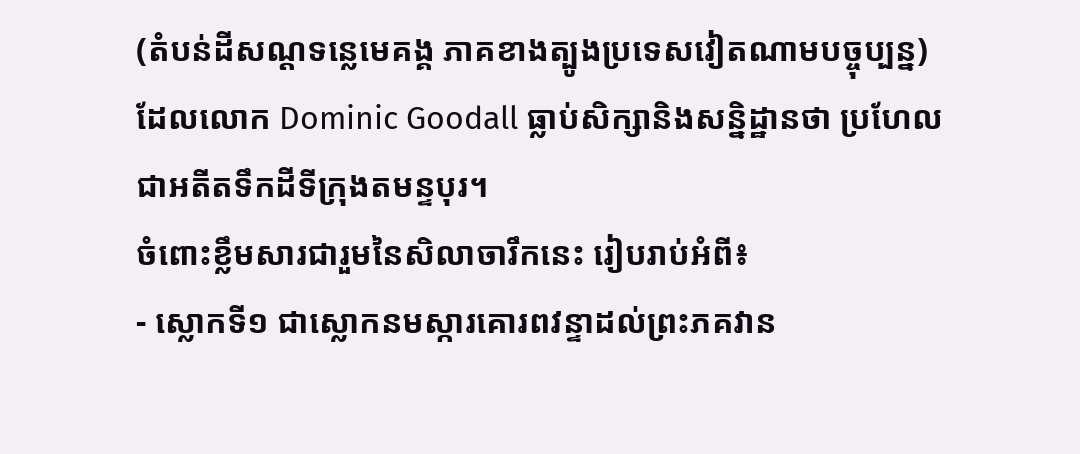(តំបន់ដីសណ្តទន្លេមេគង្គ ភាគខាងត្បូងប្រទេសវៀតណាមបច្ចុប្បន្ន) ដែលលោក Dominic Goodall ធ្លាប់សិក្សានិងសន្និដ្ឋានថា ប្រហែលជាអតីតទឹកដីទីក្រុងតមន្ទបុរ។
ចំពោះខ្លឹមសារជារួមនៃសិលាចារឹកនេះ រៀបរាប់អំពី៖
- ស្លោកទី១ ជាស្លោកនមស្ការគោរពវន្ទាដល់ព្រះភគវាន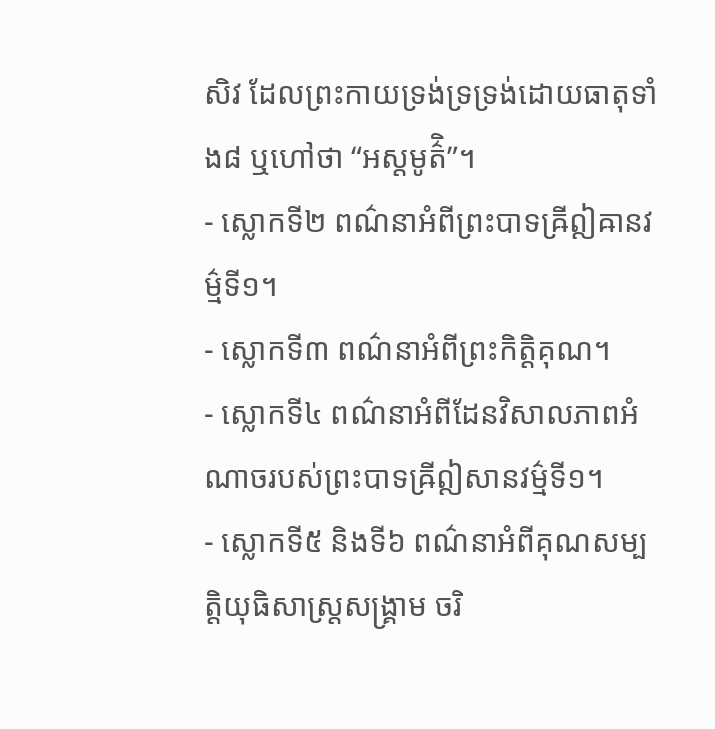សិវ ដែលព្រះកាយទ្រង់ទ្រទ្រង់ដោយធាតុទាំង៨ ឬហៅថា “អស្តមូត៌ិ”។
- ស្លោកទី២ ពណ៌នាអំពីព្រះបាទឝ្រីឦឝានវម៌្មទី១។
- ស្លោកទី៣ ពណ៌នាអំពីព្រះកិត្តិគុណ។
- ស្លោកទី៤ ពណ៌នាអំពីដែនវិសាលភាពអំណាចរបស់ព្រះបាទឝ្រីឦសានវម៌្មទី១។
- ស្លោកទី៥ និងទី៦ ពណ៌នាអំពីគុណសម្បត្តិយុធិសាស្រ្តសង្រ្គាម ចរិ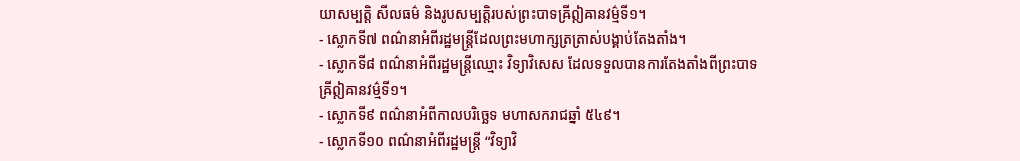យាសម្បត្តិ សីលធម៌ និងរូបសម្បត្តិរបស់ព្រះបាទឝ្រីឦឝានវម៌្មទី១។
- ស្លោកទី៧ ពណ៌នាអំពីរដ្ឋមន្រ្តីដែលព្រះមហាក្សត្រត្រាស់បង្គាប់តែងតាំង។
- ស្លោកទី៨ ពណ៌នាអំពីរដ្ឋមន្រ្តីឈ្មោះ វិទ្យាវិសេស ដែលទទួលបានការតែងតាំងពីព្រះបាទឝ្រីឦឝានវម៌្មទី១។
- ស្លោកទី៩ ពណ៌នាអំពីកាលបរិច្ឆេទ មហាសករាជឆ្នាំ ៥៤៩។
- ស្លោកទី១០ ពណ៌នាអំពីរដ្ឋមន្ត្រី “វិទ្យាវិ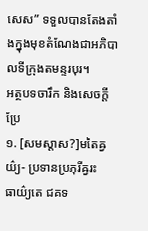សេស” ទទួលបានតែងតាំងក្នុងមុខតំណែងជាអភិបាលទីក្រុងតមន្ទរបុរ។
អត្ថបទចារឹក និងសេចក្តីប្រែ
១. [សមស្តាស?]មតៃឝ្វយ៌្យ- ប្រទានប្រភុរីឝ្វរះ
ធាយ៌្យតេ ជគទ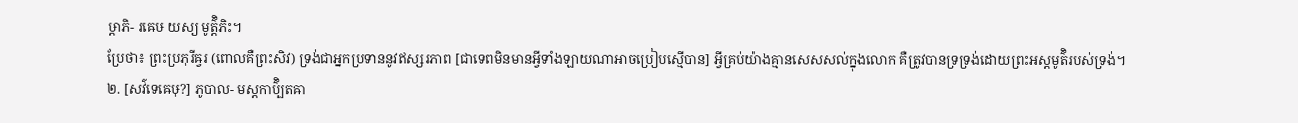ឞ្ដាភិ- រឝេឞ យស្យ មូត៌ិ្តភិះ។
ប្រែថា៖ ព្រះប្រភុរីឝ្វរ (ពោលគឺព្រះសិវ) ទ្រង់ជាអ្នកប្រទាននូវឥស្សរភាព [ជាទេពមិនមានអ្វីទាំងឡាយណាអាចប្រៀបស្មើបាន] អ្វីគ្រប់យ៉ាងគ្មានសេសសល់ក្នុងលោក គឺត្រូវបានទ្រទ្រង់ដោយព្រះអស្ដមូត៌ិរបស់ទ្រង់។
២. [សវ៌ទេឝេឞុ?] ភូបាល- មស្តកាប៌ិ្បតឝា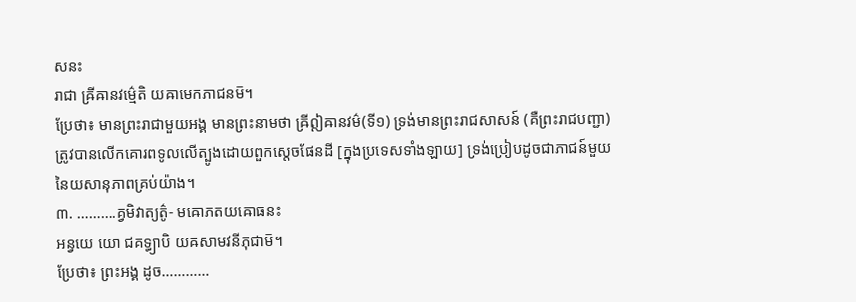សនះ
រាជា ឝ្រីឝានវម៌្មេតិ យឝាមេកភាជនម៑។
ប្រែថា៖ មានព្រះរាជាមួយអង្គ មានព្រះនាមថា ឝ្រីឦឝានវម៌(ទី១) ទ្រង់មានព្រះរាជសាសន៍ (គឺព្រះរាជបញ្ជា) ត្រូវបានលើកគោរពទូលលើត្បូងដោយពួកស្ដេចផែនដី [ក្នុងប្រទេសទាំងឡាយ] ទ្រង់ប្រៀបដូចជាភាជន៍មួយនៃយសានុភាពគ្រប់យ៉ាង។
៣. ……….គ្វមិវាត្យត៌ូ- មឝោភតយឝោធនះ
អន្វយេ យោ ជគទ្ធ្យាបិ យឝសាមវនីភុជាម៑។
ប្រែថា៖ ព្រះអង្គ ដូច…………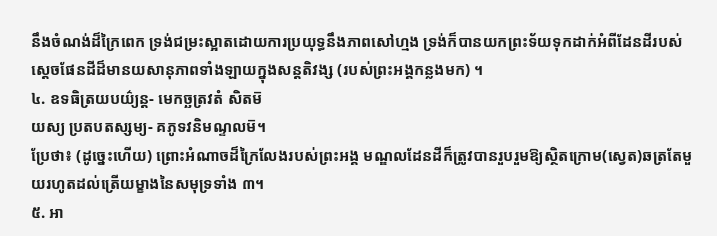នឹងចំណង់ដ៏ក្រៃពេក ទ្រង់ជម្រះស្អាតដោយការប្រយុទ្ធនឹងភាពសៅហ្មង ទ្រង់ក៏បានយកព្រះទ័យទុកដាក់អំពីដែនដីរបស់ស្ដេចផែនដីដ៏មានយសានុភាពទាំងឡាយក្នុងសន្តតិវង្ស (របស់ព្រះអង្គកន្លងមក) ។
៤. ឧទធិត្រយបយ៌្យន្ត- មេកច្ឆត្រវតំ សិតម៑
យស្យ ប្រតបតស្សម្យ- គភូទវនិមណ្ទលម៑។
ប្រែថា៖ (ដូច្នេះហើយ) ព្រោះអំណាចដ៏ក្រៃលែងរបស់ព្រះអង្គ មណ្ឌលដែនដីក៏ត្រូវបានរួបរួមឱ្យស្ថិតក្រោម(ស្វេត)ឆត្រតែមួយរហូតដល់ត្រើយម្ខាងនៃសមុទ្រទាំង ៣។
៥. អា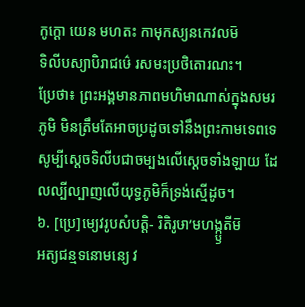កូក្ដោ យេន មហតះ កាមុកស្យនកេវលម៑
ទិលីបស្យាបិរាជឞ៌េ រសមះប្រថិតោរណះ។
ប្រែថា៖ ព្រះអង្គមានភាពមហិមាណាស់ក្នុងសមរភូមិ មិនត្រឹមតែអាចប្រដូចទៅនឹងព្រះកាមទេពទេ សូម្បីស្ដេចទិលីបជាចម្បងលើស្ដេចទាំងឡាយ ដែលល្បីល្បាញលើយុទ្ធភូមិក៏ទ្រង់ស្មើដូច។
៦. [ប្រេ]ម្យេវរូបសំបត្តិ- រិតិរូឞា’មហង្ក្ឫតីម៑
អត្យជន្មទនោមន្យេ វ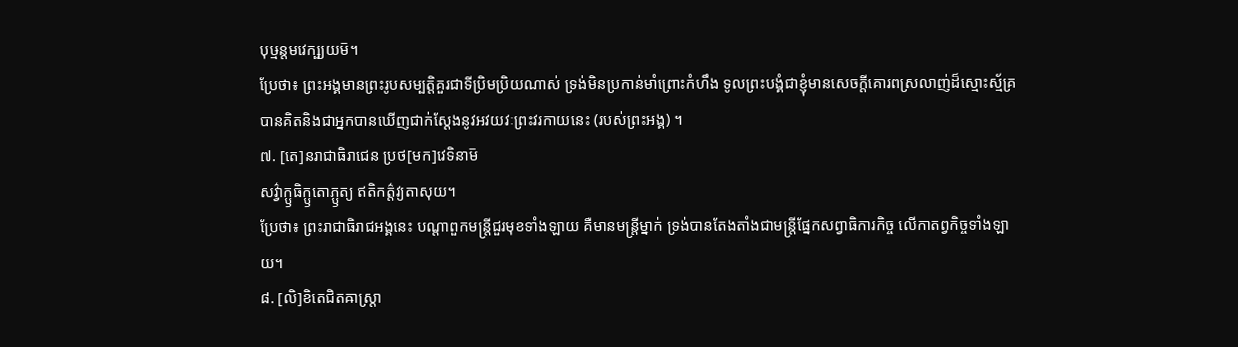បុឞ្មន្តមវេក្ឞ្យយម៑។
ប្រែថា៖ ព្រះអង្គមានព្រះរូបសម្បត្តិគួរជាទីប្រិមប្រិយណាស់ ទ្រង់មិនប្រកាន់មាំព្រោះកំហឹង ទូលព្រះបង្គំជាខ្ញុំមានសេចក្ដីគោរពស្រលាញ់ដ៏ស្មោះស្ម័គ្រ បានគិតនិងជាអ្នកបានឃើញជាក់ស្ដែងនូវអវយវៈព្រះវរកាយនេះ (របស់ព្រះអង្គ) ។
៧. [តេ]នរាជាធិរាជេន ប្រថ[មក]វេទិនាម៑
សវ៌្វាក្ឫធិក្ឫតោភ្ឫត្យ ឥតិកត៌្តវ្យតាសុយ។
ប្រែថា៖ ព្រះរាជាធិរាជអង្គនេះ បណ្ដាពួកមន្ត្រីជួរមុខទាំងឡាយ គឺមានមន្ត្រីម្នាក់ ទ្រង់បានតែងតាំងជាមន្ត្រីផ្នែកសព្វាធិការកិច្ច លើកាតព្វកិច្ចទាំងឡាយ។
៨. [លិ]ខិតេជិតឝាស្ត្រា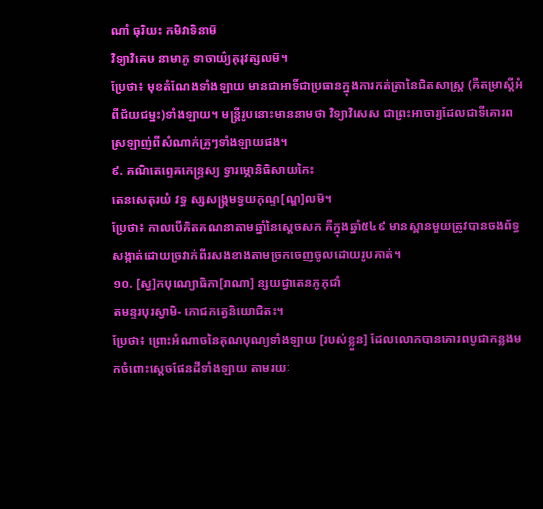ណាំ ធុរិយះ កមិវាទិនាម៑
វិទ្យាវិឝេឞ នាមាភូ ទាចាយ៌្យគុរុវត្សលម៑។
ប្រែថា៖ មុខតំណែងទាំងឡាយ មានជាអាទិ៍ជាប្រធានក្នុងការកត់ត្រានៃជិតសាស្ត្រ (គឺតម្រាស្ដីអំពីជ័យជម្នះ)ទាំងឡាយ។ មន្ត្រីរូបនោះមាននាមថា វិទ្យាវិសេស ជាព្រះអាចារ្យដែលជាទីគោរពស្រឡាញ់ពីសំណាក់គ្រូៗទាំងឡាយផង។
៩. គណិតេព្ទេឝកេន្ទ្រស្យ ទ្វារម្ភោនិធិសាយកៃះ
តេនសេតុរយំ វទ្ធ ស្សសង្ក្រមទ្វយកុណ្ទ[ណ្ឌ]លម៑។
ប្រែថា៖ កាលបើគិតគណនាតាមឆ្នាំនៃស្ដេចសក គឺក្នុងឆ្នាំ៥៤៩ មានស្ពានមួយត្រូវបានចងព័ទ្ធសង្កាត់ដោយច្រវាក់ពីរសងខាងតាមច្រកចេញចូលដោយរូបគាត់។
១០. [ស្វ]កបុណ្យោធិកា[រាណា] ន្សយជ្វាតេនភូភុជាំ
តមន្ទរបុរស្វាមិ- ភោជកត្វេនិយោជិតះ។
ប្រែថា៖ ព្រោះអំណាចនៃគុណបុណ្យទាំងឡាយ [របស់ខ្លួន] ដែលលោកបានគោរពបូជាកន្លងមកចំពោះស្ដេចផែនដីទាំងឡាយ តាមរយៈ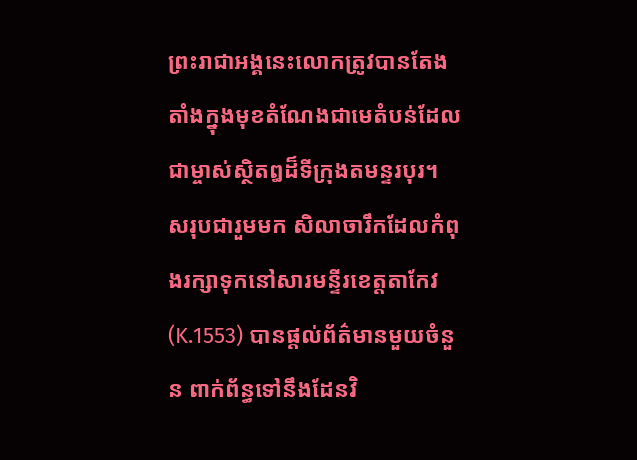ព្រះរាជាអង្គនេះលោកត្រូវបានតែងតាំងក្នុងមុខតំណែងជាមេតំបន់ដែលជាម្ចាស់ស្ថិតឰដ៏ទីក្រុងតមន្ទរបុរ។
សរុបជារួមមក សិលាចារឹកដែលកំពុងរក្សាទុកនៅសារមន្ទីរខេត្តតាកែវ (K.1553) បានផ្តល់ព័ត៌មានមួយចំនួន ពាក់ព័ន្ធទៅនឹងដែនវិ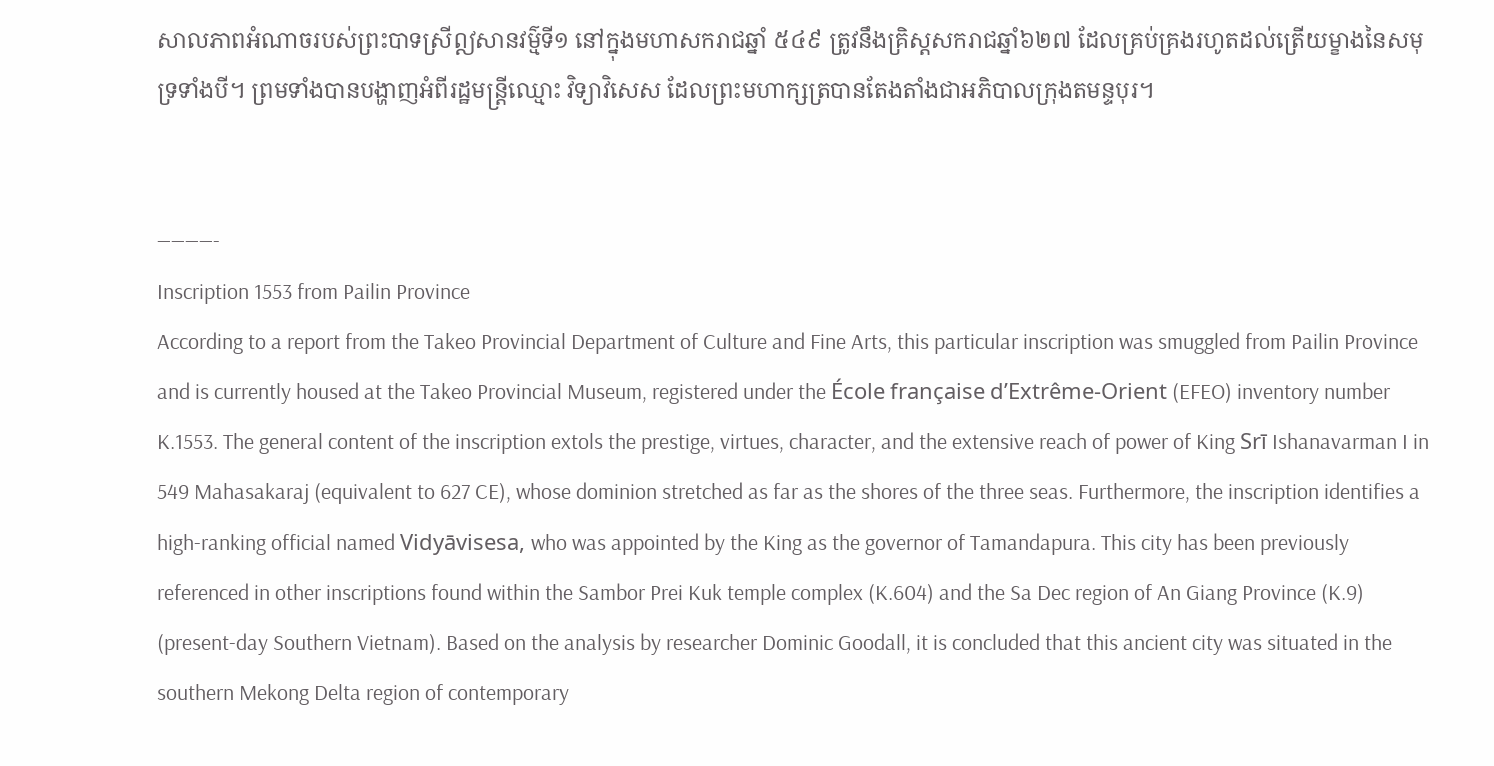សាលភាពអំណាចរបស់ព្រះបាទស្រីឦសានវម៌្មទី១ នៅក្នុងមហាសករាជឆ្នាំ ៥៤៩ ត្រូវនឹងគ្រិស្តសករាជឆ្នាំ៦២៧ ដែលគ្រប់គ្រងរហូតដល់ត្រើយម្ខាងនៃសមុទ្រទាំងបី។ ព្រមទាំងបានបង្ហាញអំពីរដ្ឋមន្រ្តីឈ្មោះ វិទ្យាវិសេស ដែលព្រះមហាក្សត្របានតែងតាំងជាអភិបាលក្រុងតមន្ទបុរ។


————-
Inscription 1553 from Pailin Province
According to a report from the Takeo Provincial Department of Culture and Fine Arts, this particular inscription was smuggled from Pailin Province and is currently housed at the Takeo Provincial Museum, registered under the École française d’Extrême-Orient (EFEO) inventory number K.1553. The general content of the inscription extols the prestige, virtues, character, and the extensive reach of power of King Srī Ishanavarman I in 549 Mahasakaraj (equivalent to 627 CE), whose dominion stretched as far as the shores of the three seas. Furthermore, the inscription identifies a high-ranking official named Vidyāvisesa, who was appointed by the King as the governor of Tamandapura. This city has been previously referenced in other inscriptions found within the Sambor Prei Kuk temple complex (K.604) and the Sa Dec region of An Giang Province (K.9) (present-day Southern Vietnam). Based on the analysis by researcher Dominic Goodall, it is concluded that this ancient city was situated in the southern Mekong Delta region of contemporary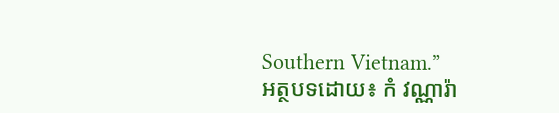Southern Vietnam.”
អត្ថបទដោយ៖ កំ វណ្ណារ៉ា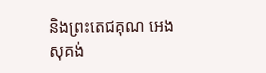និងព្រះតេជគុណ អេង សុគង់